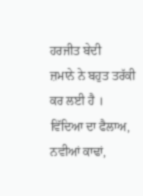ਹਰਜੀਤ ਬੇਦੀ
ਜ਼ਮਾਨੇ ਨੇ ਬਹੁਤ ਤਰੱਕੀ ਕਰ ਲਈ ਹੈ । ਵਿੱਦਿਆ ਦਾ ਫੈਲਾਅ, ਨਵੀਆਂ ਕਾਢਾਂ,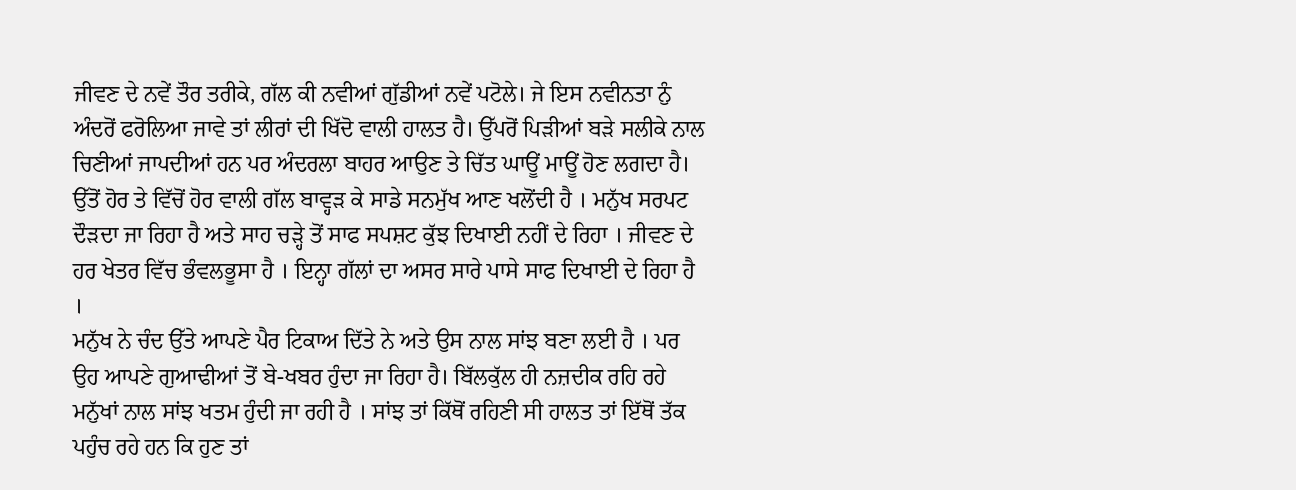ਜੀਵਣ ਦੇ ਨਵੇਂ ਤੌਰ ਤਰੀਕੇ, ਗੱਲ ਕੀ ਨਵੀਆਂ ਗੁੱਡੀਆਂ ਨਵੇਂ ਪਟੋਲੇ। ਜੇ ਇਸ ਨਵੀਨਤਾ ਨੁੰ ਅੰਦਰੋਂ ਫਰੋਲਿਆ ਜਾਵੇ ਤਾਂ ਲੀਰਾਂ ਦੀ ਖਿੱਦੋ ਵਾਲੀ ਹਾਲਤ ਹੈ। ਉੱਪਰੋਂ ਪਿੜੀਆਂ ਬੜੇ ਸਲੀਕੇ ਨਾਲ ਚਿਣੀਆਂ ਜਾਪਦੀਆਂ ਹਨ ਪਰ ਅੰਦਰਲਾ ਬਾਹਰ ਆਉਣ ਤੇ ਚਿੱਤ ਘਾਊਂ ਮਾਊਂ ਹੋਣ ਲਗਦਾ ਹੈ। ਉੱਤੋਂ ਹੋਰ ਤੇ ਵਿੱਚੋਂ ਹੋਰ ਵਾਲੀ ਗੱਲ ਬਾਵ੍ਹੜ ਕੇ ਸਾਡੇ ਸਨਮੁੱਖ ਆਣ ਖਲੋਂਦੀ ਹੈ । ਮਨੁੱਖ ਸਰਪਟ ਦੌੜਦਾ ਜਾ ਰਿਹਾ ਹੈ ਅਤੇ ਸਾਹ ਚੜ੍ਹੇ ਤੋਂ ਸਾਫ ਸਪਸ਼ਟ ਕੁੱਝ ਦਿਖਾਈ ਨਹੀਂ ਦੇ ਰਿਹਾ । ਜੀਵਣ ਦੇ ਹਰ ਖੇਤਰ ਵਿੱਚ ਭੰਵਲਭੂਸਾ ਹੈ । ਇਨ੍ਹਾ ਗੱਲਾਂ ਦਾ ਅਸਰ ਸਾਰੇ ਪਾਸੇ ਸਾਫ ਦਿਖਾਈ ਦੇ ਰਿਹਾ ਹੈ ।
ਮਨੁੱਖ ਨੇ ਚੰਦ ਉੱਤੇ ਆਪਣੇ ਪੈਰ ਟਿਕਾਅ ਦਿੱਤੇ ਨੇ ਅਤੇ ਉਸ ਨਾਲ ਸਾਂਝ ਬਣਾ ਲਈ ਹੈ । ਪਰ ਉਹ ਆਪਣੇ ਗੁਆਢੀਆਂ ਤੋਂ ਬੇ-ਖਬਰ ਹੁੰਦਾ ਜਾ ਰਿਹਾ ਹੈ। ਬਿੱਲਕੁੱਲ ਹੀ ਨਜ਼ਦੀਕ ਰਹਿ ਰਹੇ ਮਨੁੱਖਾਂ ਨਾਲ ਸਾਂਝ ਖਤਮ ਹੁੰਦੀ ਜਾ ਰਹੀ ਹੈ । ਸਾਂਝ ਤਾਂ ਕਿੱਥੋਂ ਰਹਿਣੀ ਸੀ ਹਾਲਤ ਤਾਂ ਇੱਥੋਂ ਤੱਕ ਪਹੁੰਚ ਰਹੇ ਹਨ ਕਿ ਹੁਣ ਤਾਂ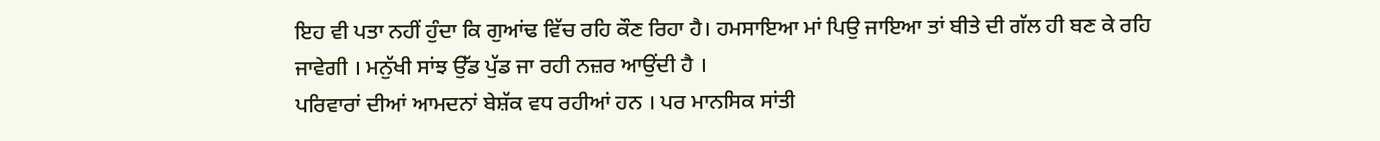ਇਹ ਵੀ ਪਤਾ ਨਹੀਂ ਹੁੰਦਾ ਕਿ ਗੁਆਂਢ ਵਿੱਚ ਰਹਿ ਕੌਣ ਰਿਹਾ ਹੈ। ਹਮਸਾਇਆ ਮਾਂ ਪਿਉ ਜਾਇਆ ਤਾਂ ਬੀਤੇ ਦੀ ਗੱਲ ਹੀ ਬਣ ਕੇ ਰਹਿ ਜਾਵੇਗੀ । ਮਨੁੱਖੀ ਸਾਂਝ ਉੱਡ ਪੁੱਡ ਜਾ ਰਹੀ ਨਜ਼ਰ ਆਉਂਦੀ ਹੈ ।
ਪਰਿਵਾਰਾਂ ਦੀਆਂ ਆਮਦਨਾਂ ਬੇਸ਼ੱਕ ਵਧ ਰਹੀਆਂ ਹਨ । ਪਰ ਮਾਨਸਿਕ ਸਾਂਤੀ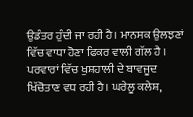ਉਡੰਤਰ ਹੁੰਦੀ ਜਾ ਰਹੀ ਹੈ। ਮਾਨਸਕ ਉਲਝਣਾਂ ਵਿੱਚ ਵਾਧਾ ਹੋਣਾ ਫਿਕਰ ਵਾਲੀ ਗੱਲ ਹੈ । ਪਰਵਾਰਾਂ ਵਿੱਚ ਖੁਸ਼ਹਾਲੀ ਦੇ ਬਾਵਜੂਦ ਖਿੱਚੋਤਾਣ ਵਧ ਰਹੀ ਹੈ। ਘਰੇਲੂ ਕਲੇਸ਼,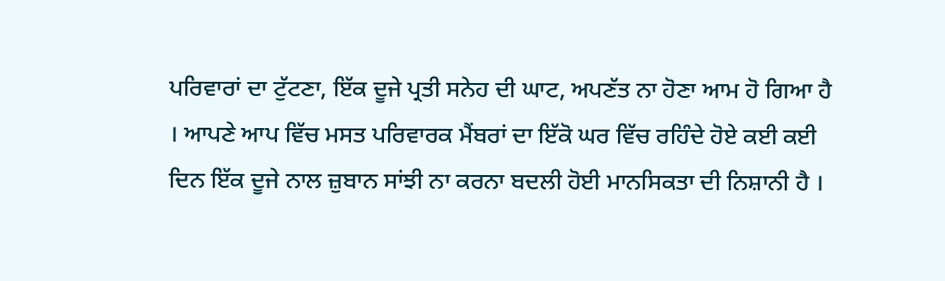ਪਰਿਵਾਰਾਂ ਦਾ ਟੁੱਟਣਾ, ਇੱਕ ਦੂਜੇ ਪ੍ਰਤੀ ਸਨੇਹ ਦੀ ਘਾਟ, ਅਪਣੱਤ ਨਾ ਹੋਣਾ ਆਮ ਹੋ ਗਿਆ ਹੈ । ਆਪਣੇ ਆਪ ਵਿੱਚ ਮਸਤ ਪਰਿਵਾਰਕ ਮੈਂਬਰਾਂ ਦਾ ਇੱਕੋ ਘਰ ਵਿੱਚ ਰਹਿੰਦੇ ਹੋਏ ਕਈ ਕਈ ਦਿਨ ਇੱਕ ਦੂਜੇ ਨਾਲ ਜ਼ੁਬਾਨ ਸਾਂਝੀ ਨਾ ਕਰਨਾ ਬਦਲੀ ਹੋਈ ਮਾਨਸਿਕਤਾ ਦੀ ਨਿਸ਼ਾਨੀ ਹੈ ।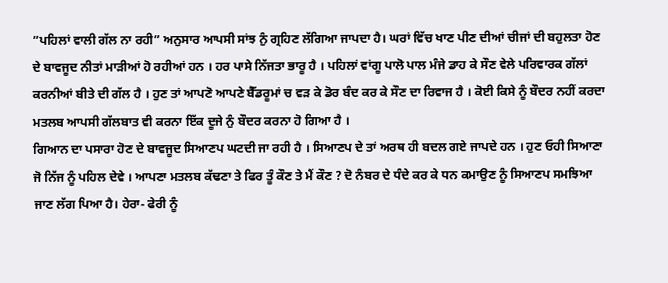”ਪਹਿਲਾਂ ਵਾਲੀ ਗੱਲ ਨਾ ਰਹੀ” ਅਨੁਸਾਰ ਆਪਸੀ ਸਾਂਝ ਨੁੰ ਗ੍ਰਹਿਣ ਲੱਗਿਆ ਜਾਪਦਾ ਹੈ। ਘਰਾਂ ਵਿੱਚ ਖਾਣ ਪੀਣ ਦੀਆਂ ਚੀਜਾਂ ਦੀ ਬਹੁਲਤਾ ਹੋਣ ਦੇ ਬਾਵਜੂਦ ਨੀਤਾਂ ਮਾੜੀਆਂ ਹੋ ਰਹੀਆਂ ਹਨ । ਹਰ ਪਾਸੇ ਨਿੱਜਤਾ ਭਾਰੂ ਹੈ । ਪਹਿਲਾਂ ਵਾਂਗੂ ਪਾਲੋ ਪਾਲ ਮੰਜੇ ਡਾਹ ਕੇ ਸੌਣ ਵੇਲੇ ਪਰਿਵਾਰਕ ਗੱਲਾਂ ਕਰਨੀਆਂ ਬੀਤੇ ਦੀ ਗੱਲ ਹੈ । ਹੁਣ ਤਾਂ ਆਪਣੋ ਆਪਣੇ ਬੈੱਡਰੂਮਾਂ ਚ ਵੜ ਕੇ ਡੋਰ ਬੰਦ ਕਰ ਕੇ ਸੌਣ ਦਾ ਰਿਵਾਜ ਹੈ । ਕੋਈ ਕਿਸੇ ਨੂੰ ਬੌਦਰ ਨਹੀਂ ਕਰਦਾ ਮਤਲਬ ਆਪਸੀ ਗੱਲਬਾਤ ਵੀ ਕਰਨਾ ਇੱਕ ਦੂਜੇ ਨੁੰ ਬੌਦਰ ਕਰਨਾ ਹੋ ਗਿਆ ਹੈ ।
ਗਿਆਨ ਦਾ ਪਸਾਰਾ ਹੋਣ ਦੇ ਬਾਵਜੂਦ ਸਿਆਣਪ ਘਟਦੀ ਜਾ ਰਹੀ ਹੈ । ਸਿਆਣਪ ਦੇ ਤਾਂ ਅਰਥ ਹੀ ਬਦਲ ਗਏ ਜਾਪਦੇ ਹਨ । ਹੁਣ ਓਹੀ ਸਿਆਣਾ ਜੋ ਨਿੱਜ ਨੂੰ ਪਹਿਲ ਦੇਵੇ । ਆਪਣਾ ਮਤਲਬ ਕੱਢਣਾ ਤੇ ਫਿਰ ਤੂੰ ਕੌਣ ਤੇ ਮੈਂ ਕੌਣ ? ਦੋ ਨੰਬਰ ਦੇ ਧੰਦੇ ਕਰ ਕੇ ਧਨ ਕਮਾਉਣ ਨੂੰ ਸਿਆਣਪ ਸਮਝਿਆ ਜਾਣ ਲੱਗ ਪਿਆ ਹੈ। ਹੇਰਾ- ਫੇਰੀ ਨੂੰ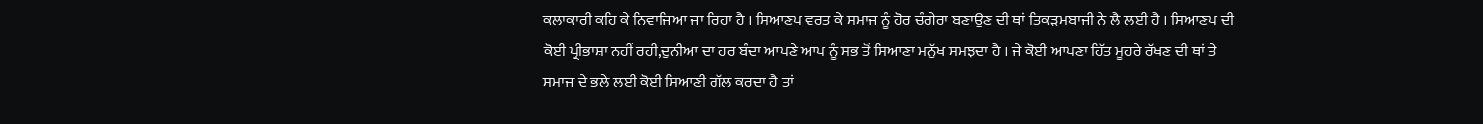ਕਲਾਕਾਰੀ ਕਹਿ ਕੇ ਨਿਵਾਜਿਆ ਜਾ ਰਿਹਾ ਹੈ । ਸਿਆਣਪ ਵਰਤ ਕੇ ਸਮਾਜ ਨੂੰ ਹੋਰ ਚੰਗੇਰਾ ਬਣਾਉਣ ਦੀ ਥਾਂ ਤਿਕੜਮਬਾਜੀ ਨੇ ਲੈ ਲਈ ਹੈ । ਸਿਆਣਪ ਦੀ ਕੋਈ ਪ੍ਰੀਭਾਸ਼ਾ ਨਹੀਂ ਰਹੀ,ਦੁਨੀਆ ਦਾ ਹਰ ਬੰਦਾ ਆਪਣੇ ਆਪ ਨੂੰ ਸਭ ਤੋਂ ਸਿਆਣਾ ਮਨੁੱਖ ਸਮਝਦਾ ਹੈ । ਜੇ ਕੋਈ ਆਪਣਾ ਹਿੱਤ ਮੂਹਰੇ ਰੱਖਣ ਦੀ ਥਾਂ ਤੇ ਸਮਾਜ ਦੇ ਭਲੇ ਲਈ ਕੋਈ ਸਿਆਣੀ ਗੱਲ ਕਰਦਾ ਹੈ ਤਾਂ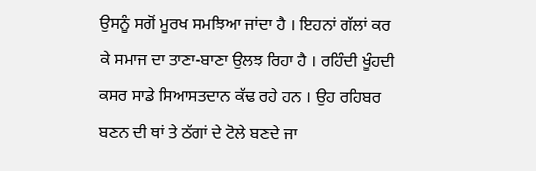ਉਸਨੂੰ ਸਗੋਂ ਮੂਰਖ ਸਮਝਿਆ ਜਾਂਦਾ ਹੈ । ਇਹਨਾਂ ਗੱਲਾਂ ਕਰ ਕੇ ਸਮਾਜ ਦਾ ਤਾਣਾ-ਬਾਣਾ ਉਲਝ ਰਿਹਾ ਹੈ । ਰਹਿੰਦੀ ਖੂੰਹਦੀ ਕਸਰ ਸਾਡੇ ਸਿਆਸਤਦਾਨ ਕੱਢ ਰਹੇ ਹਨ । ਉਹ ਰਹਿਬਰ ਬਣਨ ਦੀ ਥਾਂ ਤੇ ਠੱਗਾਂ ਦੇ ਟੋਲੇ ਬਣਦੇ ਜਾ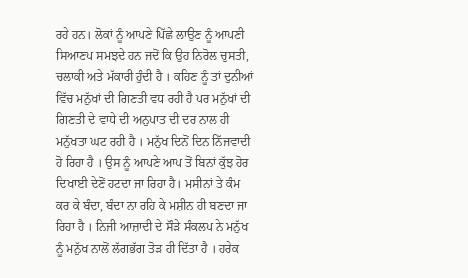ਰਹੇ ਹਨ। ਲੋਕਾਂ ਨੂੰ ਆਪਣੇ ਪਿੱਛੇ ਲਾਉਣ ਨੂੰ ਆਪਣੀ ਸਿਆਣਪ ਸਮਝਦੇ ਹਨ ਜਦੋਂ ਕਿ ਉਹ ਨਿਰੋਲ ਚੁਸਤੀ, ਚਲਾਕੀ ਅਤੇ ਮੱਕਾਰੀ ਹੁੰਦੀ ਹੈ । ਕਹਿਣ ਨੂੰ ਤਾਂ ਦੁਨੀਆਂ ਵਿੱਚ ਮਨੁੱਖਾਂ ਦੀ ਗਿਣਤੀ ਵਧ ਰਹੀ ਹੈ ਪਰ ਮਨੁੱਖਾਂ ਦੀ ਗਿਣਤੀ ਦੇ ਵਾਧੇ ਦੀ ਅਨੁਪਾਤ ਦੀ ਦਰ ਨਾਲ ਹੀ ਮਨੁੱਖਤਾ ਘਟ ਰਹੀ ਹੈ । ਮਨੁੱਖ ਦਿਨੋਂ ਦਿਨ ਨਿੱਜਵਾਦੀ ਹੋ ਰਿਹਾ ਹੈ । ਉਸ ਨੂੰ ਆਪਣੇ ਆਪ ਤੋਂ ਬਿਨਾਂ ਕੁੱਝ ਹੋਰ ਦਿਖਾਈ ਦੇਣੋਂ ਹਟਦਾ ਜਾ ਰਿਹਾ ਹੈ। ਮਸੀਨਾਂ ਤੇ ਕੰਮ ਕਰ ਕੇ ਬੰਦਾ, ਬੰਦਾ ਨਾ ਰਹਿ ਕੇ ਮਸ਼ੀਨ ਹੀ ਬਣਦਾ ਜਾ ਰਿਹਾ ਹੈ । ਨਿਜੀ ਆਜ਼ਾਦੀ ਦੇ ਸੌੜੇ ਸੰਕਲਪ ਨੇ ਮਨੁੱਖ ਨੂੰ ਮਨੁੱਖ ਨਾਲੋਂ ਲੱਗਭੱਗ ਤੋੜ ਹੀ ਦਿੱਤਾ ਹੈ । ਹਰੇਕ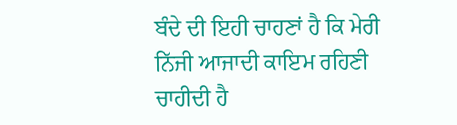ਬੰਦੇ ਦੀ ਇਹੀ ਚਾਹਣਾਂ ਹੈ ਕਿ ਮੇਰੀ ਨਿੱਜੀ ਆਜਾਦੀ ਕਾਇਮ ਰਹਿਣੀ ਚਾਹੀਦੀ ਹੈ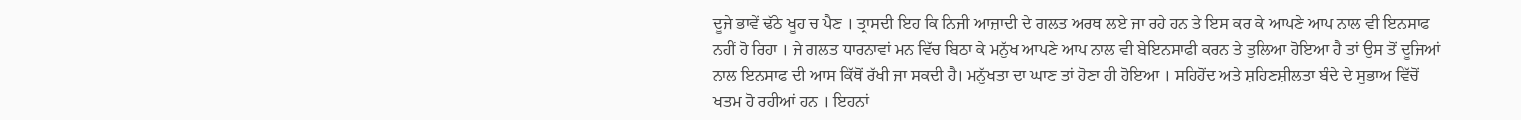ਦੂਜੇ ਭਾਵੇਂ ਢੱਠੇ ਖੂਹ ਚ ਪੈਣ । ਤ੍ਰਾਸਦੀ ਇਹ ਕਿ ਨਿਜੀ ਆਜ਼ਾਦੀ ਦੇ ਗਲਤ ਅਰਥ ਲਏ ਜਾ ਰਹੇ ਹਨ ਤੇ ਇਸ ਕਰ ਕੇ ਆਪਣੇ ਆਪ ਨਾਲ ਵੀ ਇਨਸਾਫ ਨਹੀਂ ਹੋ ਰਿਹਾ । ਜੇ ਗਲਤ ਧਾਰਨਾਵਾਂ ਮਨ ਵਿੱਚ ਬਿਠਾ ਕੇ ਮਨੁੱਖ ਆਪਣੇ ਆਪ ਨਾਲ ਵੀ ਬੇਇਨਸਾਫੀ ਕਰਨ ਤੇ ਤੁਲਿਆ ਹੋਇਆ ਹੈ ਤਾਂ ਉਸ ਤੋਂ ਦੂਜਿਆਂ ਨਾਲ ਇਨਸਾਫ ਦੀ ਆਸ ਕਿੱਥੋਂ ਰੱਖੀ ਜਾ ਸਕਦੀ ਹੈ। ਮਨੁੱਖਤਾ ਦਾ ਘਾਣ ਤਾਂ ਹੋਣਾ ਹੀ ਹੋਇਆ । ਸਹਿਹੋਂਦ ਅਤੇ ਸ਼ਹਿਣਸ਼ੀਲਤਾ ਬੰਦੇ ਦੇ ਸੁਭਾਅ ਵਿੱਚੋਂ ਖਤਮ ਹੋ ਰਹੀਆਂ ਹਨ । ਇਹਨਾਂ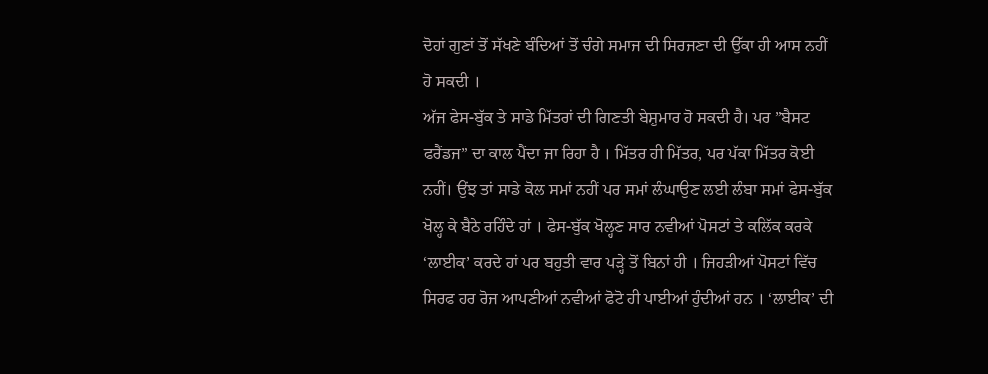ਦੋਹਾਂ ਗੁਣਾਂ ਤੋਂ ਸੱਖਣੇ ਬੰਦਿਆਂ ਤੋਂ ਚੰਗੇ ਸਮਾਜ ਦੀ ਸਿਰਜਣਾ ਦੀ ਉੱਕਾ ਹੀ ਆਸ ਨਹੀਂ ਹੋ ਸਕਦੀ ।
ਅੱਜ ਫੇਸ-ਬੁੱਕ ਤੇ ਸਾਡੇ ਮਿੱਤਰਾਂ ਦੀ ਗਿਣਤੀ ਬੇਸ਼ੁਮਾਰ ਹੋ ਸਕਦੀ ਹੈ। ਪਰ ”ਬੈਸਟ ਫਰੈਂਡਜ” ਦਾ ਕਾਲ ਪੈਂਦਾ ਜਾ ਰਿਹਾ ਹੈ । ਮਿੱਤਰ ਹੀ ਮਿੱਤਰ, ਪਰ ਪੱਕਾ ਮਿੱਤਰ ਕੋਈ ਨਹੀਂ। ਉਂਝ ਤਾਂ ਸਾਡੇ ਕੋਲ ਸਮਾਂ ਨਹੀਂ ਪਰ ਸਮਾਂ ਲੰਘਾਉਣ ਲਈ ਲੰਬਾ ਸਮਾਂ ਫੇਸ-ਬੁੱਕ ਖੋਲ੍ਹ ਕੇ ਬੈਠੇ ਰਹਿੰਦੇ ਹਾਂ । ਫੇਸ-ਬੁੱਕ ਖੋਲ੍ਹਣ ਸਾਰ ਨਵੀਆਂ ਪੋਸਟਾਂ ਤੇ ਕਲਿੱਕ ਕਰਕੇ ‘ਲਾਈਕ’ ਕਰਦੇ ਹਾਂ ਪਰ ਬਹੁਤੀ ਵਾਰ ਪੜ੍ਹੇ ਤੋਂ ਬਿਨਾਂ ਹੀ । ਜਿਹੜੀਆਂ ਪੋਸਟਾਂ ਵਿੱਚ ਸਿਰਫ ਹਰ ਰੋਜ ਆਪਣੀਆਂ ਨਵੀਆਂ ਫੋਟੋ ਹੀ ਪਾਈਆਂ ਹੁੰਦੀਆਂ ਹਨ । ‘ਲਾਈਕ’ ਦੀ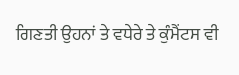ਗਿਣਤੀ ਉਹਨਾਂ ਤੇ ਵਧੇਰੇ ਤੇ ਕੁੰਮੈਂਟਸ ਵੀ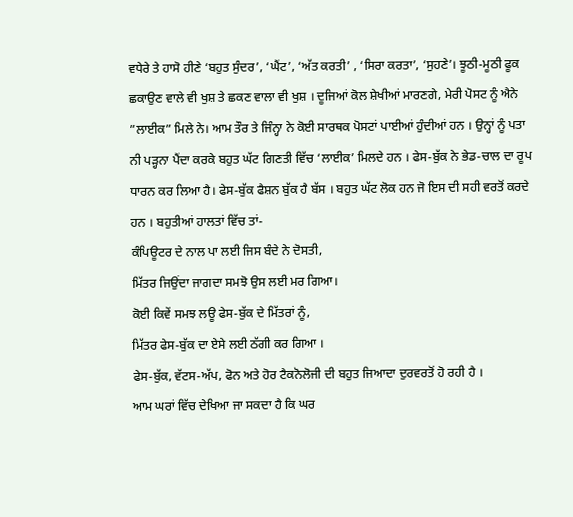ਵਧੇਰੇ ਤੇ ਹਾਸੋ ਹੀਣੇ ‘ਬਹੁਤ ਸੁੰਦਰ’, ‘ਘੈਂਟ’, ‘ਅੱਤ ਕਰਤੀ’ , ‘ਸਿਰਾ ਕਰਤਾ’, ‘ਸੁਹਣੇ’। ਝੂਠੀ-ਮੂਠੀ ਫੂਕ ਛਕਾਉਣ ਵਾਲੇ ਵੀ ਖੁਸ਼ ਤੇ ਛਕਣ ਵਾਲਾ ਵੀ ਖੁਸ਼ । ਦੂਜਿਆਂ ਕੋਲ ਸ਼ੇਖੀਆਂ ਮਾਰਣਗੇ, ਮੇਰੀ ਪੋਸਟ ਨੂੰ ਐਨੇ ”ਲਾਈਕ” ਮਿਲੇ ਨੇ। ਆਮ ਤੌਰ ਤੇ ਜਿੰਨ੍ਹਾ ਨੇ ਕੋਈ ਸਾਰਥਕ ਪੋਸਟਾਂ ਪਾਈਆਂ ਹੁੰਦੀਆਂ ਹਨ । ਉਨ੍ਹਾਂ ਨੂੰ ਪਤਾ ਨੀ ਪੜ੍ਹਨਾ ਪੈਂਦਾ ਕਰਕੇ ਬਹੁਤ ਘੱਟ ਗਿਣਤੀ ਵਿੱਚ ‘ਲਾਈਕ’ ਮਿਲਦੇ ਹਨ । ਫੇਸ-ਬੁੱਕ ਨੇ ਭੇਡ-ਚਾਲ ਦਾ ਰੂਪ ਧਾਰਨ ਕਰ ਲਿਆ ਹੈ। ਫੇਸ-ਬੁੱਕ ਫੈਸ਼ਨ ਬੁੱਕ ਹੈ ਬੱਸ । ਬਹੁਤ ਘੱਟ ਲੋਕ ਹਨ ਜੋ ਇਸ ਦੀ ਸਹੀ ਵਰਤੋਂ ਕਰਦੇ ਹਨ । ਬਹੁਤੀਆਂ ਹਾਲਤਾਂ ਵਿੱਚ ਤਾਂ-
ਕੰਪਿਊਟਰ ਦੇ ਨਾਲ ਪਾ ਲਈ ਜਿਸ ਬੰਦੇ ਨੇ ਦੋਸਤੀ,
ਮਿੱਤਰ ਜਿਉਂਦਾ ਜਾਗਦਾ ਸਮਝੋ ਉਸ ਲਈ ਮਰ ਗਿਆ।
ਕੋਈ ਕਿਵੇਂ ਸਮਝ ਲਊ ਫੇਸ-ਬੁੱਕ ਦੇ ਮਿੱਤਰਾਂ ਨੂੰ,
ਮਿੱਤਰ ਫੇਸ-ਬੁੱਕ ਦਾ ਏਸੇ ਲਈ ਠੱਗੀ ਕਰ ਗਿਆ ।
ਫੇਸ-ਬੁੱਕ, ਵੱਟਸ-ਅੱਪ, ਫੋਨ ਅਤੇ ਹੋਰ ਟੈਕਨੋਲੋਜੀ ਦੀ ਬਹੁਤ ਜਿਆਦਾ ਦੁਰਵਰਤੋਂ ਹੋ ਰਹੀ ਹੈ ।
ਆਮ ਘਰਾਂ ਵਿੱਚ ਦੇਖਿਆ ਜਾ ਸਕਦਾ ਹੈ ਕਿ ਘਰ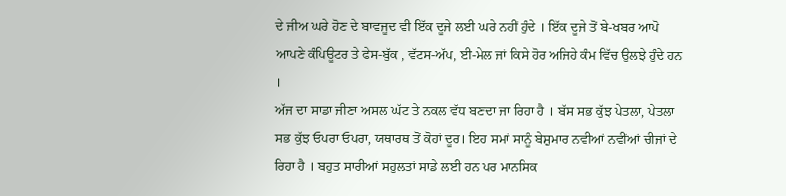ਦੇ ਜੀਅ ਘਰੇ ਹੋਣ ਦੇ ਬਾਵਜੂਦ ਵੀ ਇੱਕ ਦੂਜੇ ਲਈ ਘਰੇ ਨਹੀਂ ਹੁੰਦੇ । ਇੱਕ ਦੂਜੇ ਤੋਂ ਬੇ-ਖਬਰ ਆਪੋ ਆਪਣੇ ਕੰਪਿਊਟਰ ਤੇ ਫੇਸ-ਬੁੱਕ , ਵੱਟਸ-ਅੱਪ, ਈ-ਮੇਲ ਜਾਂ ਕਿਸੇ ਹੋਰ ਅਜਿਹੇ ਕੰਮ ਵਿੱਚ ਉਲਝੇ ਹੁੰਦੇ ਹਨ ।
ਅੱਜ ਦਾ ਸਾਡਾ ਜੀਣਾ ਅਸਲ ਘੱਟ ਤੇ ਨਕਲ ਵੱਧ ਬਣਦਾ ਜਾ ਰਿਹਾ ਹੈ । ਬੱਸ ਸਭ ਕੁੱਝ ਪੇਤਲਾ, ਪੇਤਲਾ ਸਭ ਕੁੱਝ ਓਪਰਾ ਓਪਰਾ, ਯਥਾਰਥ ਤੋਂ ਕੋਹਾਂ ਦੂਰ। ਇਹ ਸਮਾਂ ਸਾਨੂੰ ਬੇਸ਼ੁਮਾਰ ਨਵੀਆਂ ਨਵੀਂਆਂ ਚੀਜਾਂ ਦੇ ਰਿਹਾ ਹੈ । ਬਹੁਤ ਸਾਰੀਆਂ ਸਹੁਲਤਾਂ ਸਾਡੇ ਲਈ ਹਨ ਪਰ ਮਾਨਸਿਕ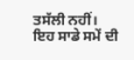ਤਸੱਲੀ ਨਹੀਂ। ਇਹ ਸਾਡੇ ਸਮੇਂ ਦੀ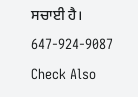ਸਚਾਈ ਹੈ।
647-924-9087
Check Also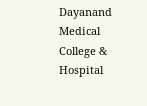Dayanand Medical College & Hospital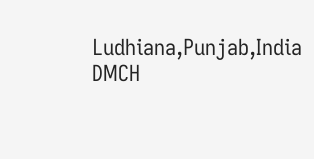Ludhiana,Punjab,India
DMCH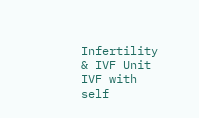Infertility & IVF Unit IVF with self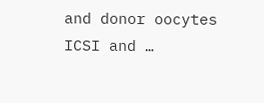and donor oocytes ICSI and …